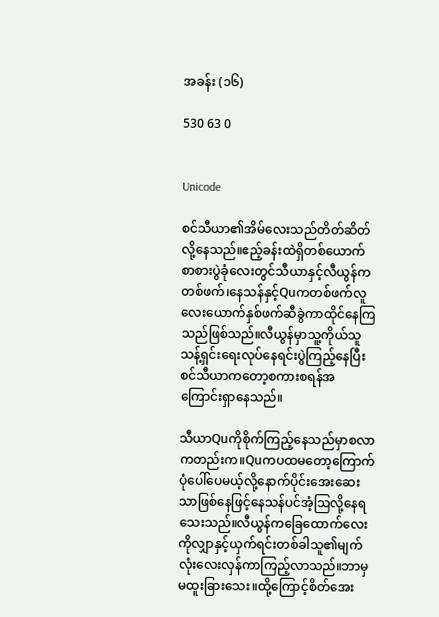အခန်း (၁၆)

530 63 0


Unicode

စင်သီယာ၏အိမ်လေးသည်တိတ်ဆိတ်လို့နေသည်။ဧည့်ခန်းထဲရှိတစ်ယောက်စာစားပွဲခုံလေးတွင်သီယာနှင့်လီယွန်ကတစ်ဖက်၊နေသန်နှင့်Quကတစ်ဖက်လူလေးယောက်နှစ်ဖက်ဆီခွဲကာထိုင်နေကြသည်ဖြစ်သည်။လီယွန်မှာသူ့ကိုယ်သူသန့်ရှင်းရေးလုပ်နေရင်းပွဲကြည့်နေပြီးစင်သီယာကတော့စကားစရန်အကြောင်းရှာနေသည်။

သီယာQuကိုစိုက်ကြည့်နေသည်မှာစလာကတည်းက။Quကပထမတော့ကြောက်ပုံပေါ်ပေမယ့်လို့နောက်ပိုင်းအေးဆေးသာဖြစ်နေဖြင့်နေသန်ပင်အံ့ဩလို့နေရသေးသည်။လီယွန်ကခြေထောက်လေးကိုလျှာနှင့်ယှက်ရင်းတစ်ခါသူ၏မျက်လုံးလေးလှန်ကာကြည့်လာသည်။ဘာမှမထူးခြားသေး။ထို့ကြောင့်စိတ်အေး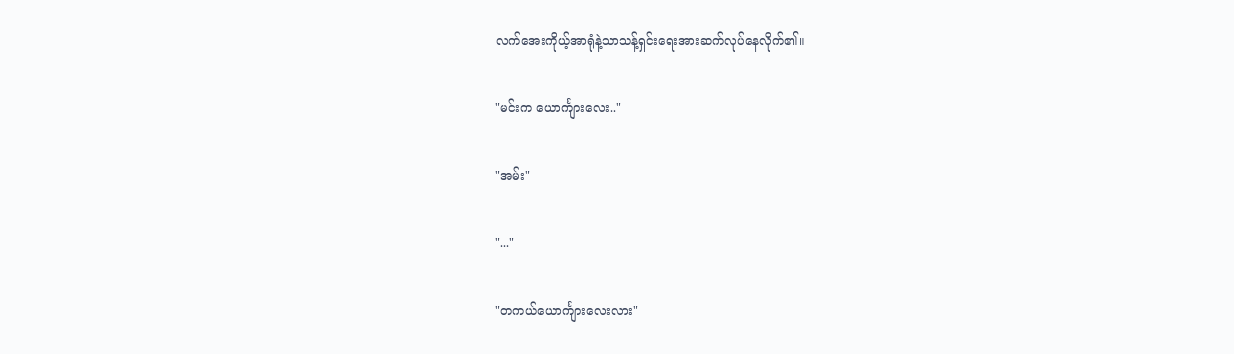လက်အေးကိုယ့်အာရုံနဲ့သာသန့်ရှင်းရေးအားဆက်လုပ်နေလိုက်၏။

"မင်းက ယောင်္ကျားလေး.."

"အမ်း"

"..."

"တကယ်ယောင်္ကျားလေးလား"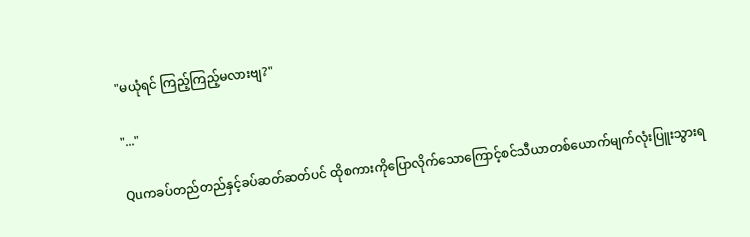"မယုံရင် ကြည့်ကြည့်မလားဗျ?"

"..."

Quကခပ်တည်တည်နှင့်ခပ်ဆတ်ဆတ်ပင် ထိုစကားကိုပြောလိုက်သောကြောင့်စင်သီယာတစ်ယောက်မျက်လုံးပြူးသွားရ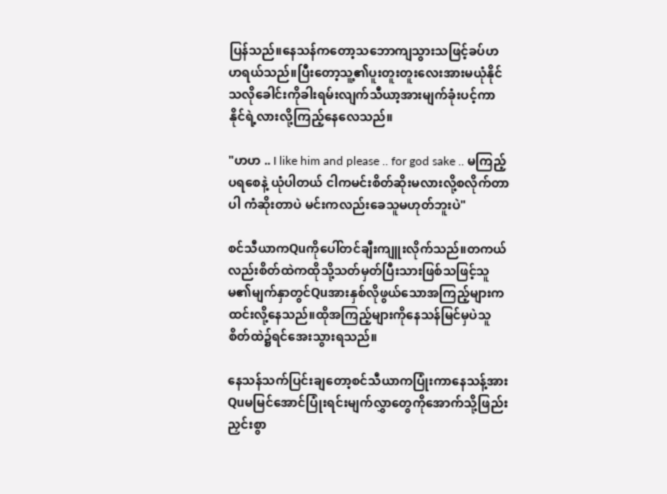ပြန်သည်။နေသန်ကတော့သဘောကျသွားသဖြင့်ခပ်ဟဟရယ်သည်။ပြီးတော့သူ့၏ပူးတူးတူးလေးအားမယုံနိုင်သလိုခေါင်းကိုခါးရမ်းလျက်သီယာ့အားမျက်ခုံးပင့်ကာနိုင်ရဲ့လားလို့ကြည့်နေလေသည်။

"ဟဟ .. I like him and please .. for god sake .. မကြည့်ပရစေနဲ့ ယုံပါတယ် ငါကမင်းစိတ်ဆိုးမလားလို့စလိုက်တာပါ ကံဆိုးတာပဲ မင်းကလည်းခေသူမဟုတ်ဘူးပဲ"

စင်သီယာကQuကိုပေါ်တင်ချီးကျူးလိုက်သည်။တကယ်လည်းစိတ်ထဲကထိုသို့သတ်မှတ်ပြီးသားဖြစ်သဖြင့်သူမ၏မျက်နှာတွင်Quအားနှစ်လိုဖွယ်သောအကြည့်များကထင်းလို့နေသည်။ထိုအကြည့်များကိုနေသန်မြင်မှပဲသူစိတ်ထဲ၌ရင်အေးသွားရသည်။

နေသန်သက်ပြင်းချတော့စင်သီယာကပြုံးကာနေသန့်အားQuမမြင်အောင်ပြုံးရင်းမျက်လွှာတွေကိုအောက်သို့ဖြည်းညှင်းစွာ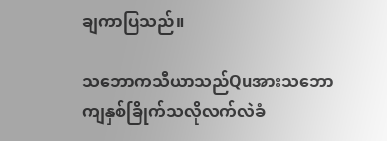ချကာပြသည်။

သဘောကသီယာသည်Quအားသဘောကျနှစ်ခြိုက်သလိုလက်လဲခံ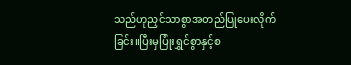သည်ဟုညှင်သာစွာအတည်ပြုပေးလိုက်ခြင်း။ပြီးမှပြုံးရွှင်စွာနှင့်စ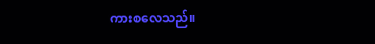ကားစလေသည်။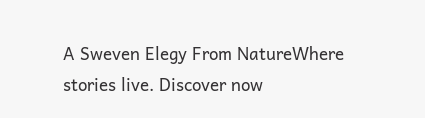A Sweven Elegy From NatureWhere stories live. Discover now